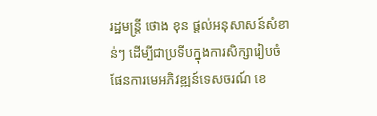រដ្ឋមន្ត្រី ថោង ខុន ផ្ដល់អនុសាសន៍សំខាន់ៗ ដើម្បីជាប្រទីបក្នុងការសិក្សារៀបចំផែនការមេអភិវឌ្ឍន៍ទេសចរណ៍ ខេ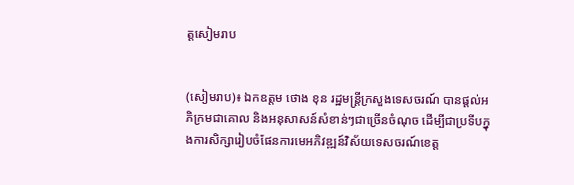ត្តសៀមរាប


(សៀមរាប)៖ ឯកឧត្តម ថោង ខុន រដ្ឋមន្ត្រីក្រសួងទេសចរណ៍ បានផ្ដល់អភិក្រមជាគោល និងអនុសាសន៍សំខាន់ៗជាច្រើនចំណុច ដើម្បីជាប្រទីបក្នុងការសិក្សារៀបចំផែនការមេអភិវឌ្ឍន៍វិស័យទេសចរណ៍ខេត្ត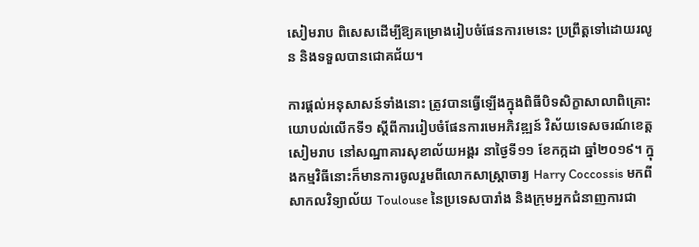សៀមរាប ពិសេសដើម្បីឱ្យគម្រោងរៀបចំផែនការមេនេះ ប្រព្រឹត្តទៅដោយរលូន និងទទួលបានជោគជ័យ។

ការផ្ដល់អនុសាសន៍ទាំងនោះ ត្រូវបានធ្វើឡើងក្នុងពិធីបិទសិក្ខាសាលាពិគ្រោះយោបល់លើកទី១ ស្តីពីការរៀបចំផែនការមេអភិវឌ្ឍន៍ វិស័យទេសចរណ៍ខេត្តសៀមរាប នៅសណ្ឋាគារសុខាល័យអង្គរ នាថ្ងៃទី១១ ខែកក្កដា ឆ្នាំ២០១៩។ ក្នុងកម្មវិធីនោះក៏មានការចូលរួមពីលោកសាស្ត្រាចារ្យ Harry Coccossis មកពីសាកលវិទ្យាល័យ Toulouse នៃប្រទេសបារាំង និងក្រុមអ្នកជំនាញការជា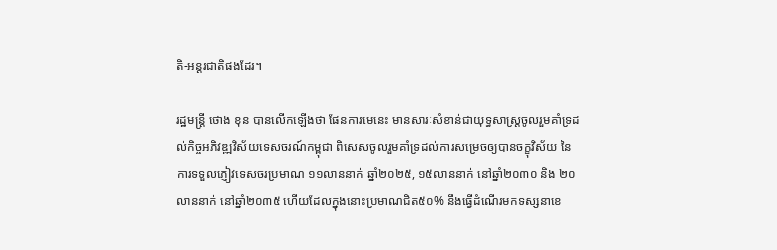តិ-អន្តរជាតិផងដែរ។

រដ្ឋមន្ត្រី ថោង ខុន បានលើកឡើងថា ផែនការមេនេះ មានសារៈសំខាន់ជាយុទ្ធសាស្រ្តចូលរួមគាំទ្រដល់កិច្ចអភិវឌ្ឍវិស័យទេសចរណ៍កម្ពុជា ពិសេសចូលរួមគាំទ្រដល់ការសម្រេចឲ្យបានចក្ខុវិស័យ នៃការទទួលភ្ញៀវទេសចរប្រមាណ ១១លាននាក់ ឆ្នាំ២០២៥, ១៥លាននាក់ នៅឆ្នាំ២០៣០ និង ២០លាននាក់ នៅឆ្នាំ២០៣៥ ហើយដែលក្នុងនោះប្រមាណជិត៥០% នឹងធ្វើដំណើរមកទស្សនាខេ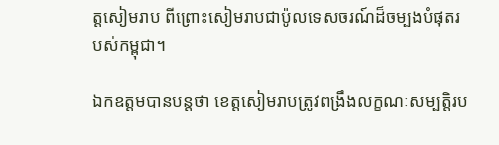ត្តសៀមរាប ពីព្រោះសៀមរាបជាប៉ូលទេសចរណ៍ដ៏ចម្បងបំផុតរបស់កម្ពុជា។

ឯកឧត្តមបានបន្តថា ខេត្តសៀមរាបត្រូវពង្រឹងលក្ខណៈសម្បត្តិរប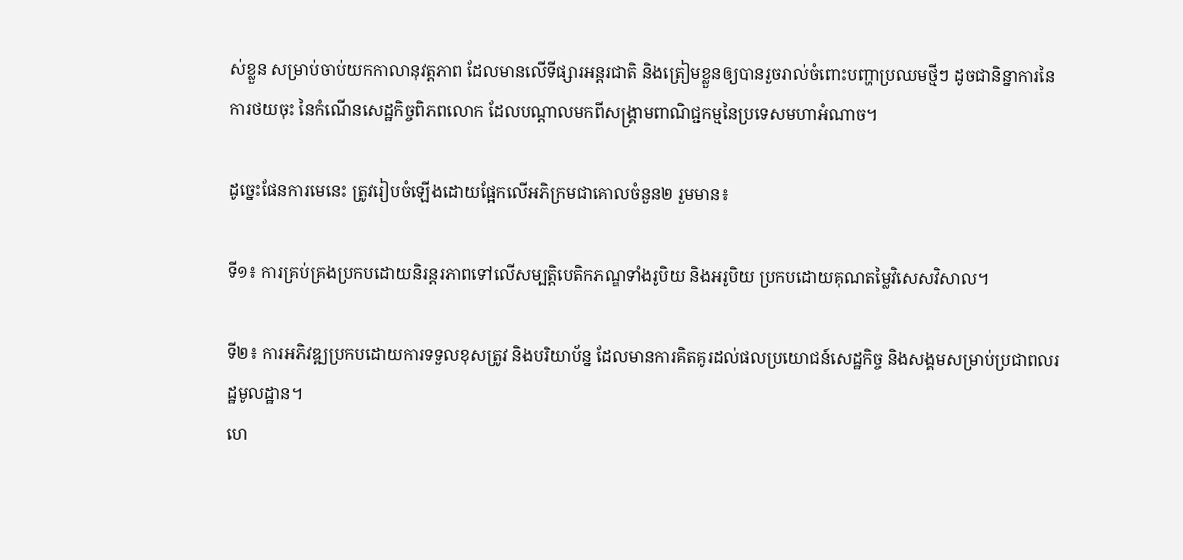ស់ខ្លួន សម្រាប់ចាប់យកកាលានុវត្តភាព ដែលមានលើទីផ្សារអន្តរជាតិ និងត្រៀមខ្លួនឲ្យបានរួចរាល់ចំពោះបញ្ហាប្រឈមថ្មីៗ ដូចជានិន្នាការនៃការថយចុះ នៃកំណើនសេដ្ឋកិច្ចពិភពលោក ដែលបណ្តាលមកពីសង្គ្រាមពាណិជ្ជកម្មនៃប្រទេសមហាអំណាច។

ដូច្នេះផែនការមេនេះ ត្រូវរៀបចំឡើងដោយផ្អែកលើអភិក្រមជាគោលចំនួន២ រួមមាន៖

ទី១៖ ការគ្រប់គ្រងប្រកបដោយនិរន្តរភាពទៅលើសម្បត្តិបេតិកភណ្ឌទាំងរូបិយ និងអរូបិយ ប្រកបដោយគុណតម្លៃវិសេសវិសាល។

ទី២៖ ការអភិវឌ្ឍប្រកបដោយការទទួលខុសត្រូវ និងបរិយាប័ន្ន ដែលមានការគិតគូរដល់ផលប្រយោជន៍សេដ្ឋកិច្ច និងសង្គមសម្រាប់ប្រជាពលរដ្ឋមូលដ្ឋាន។
ហេ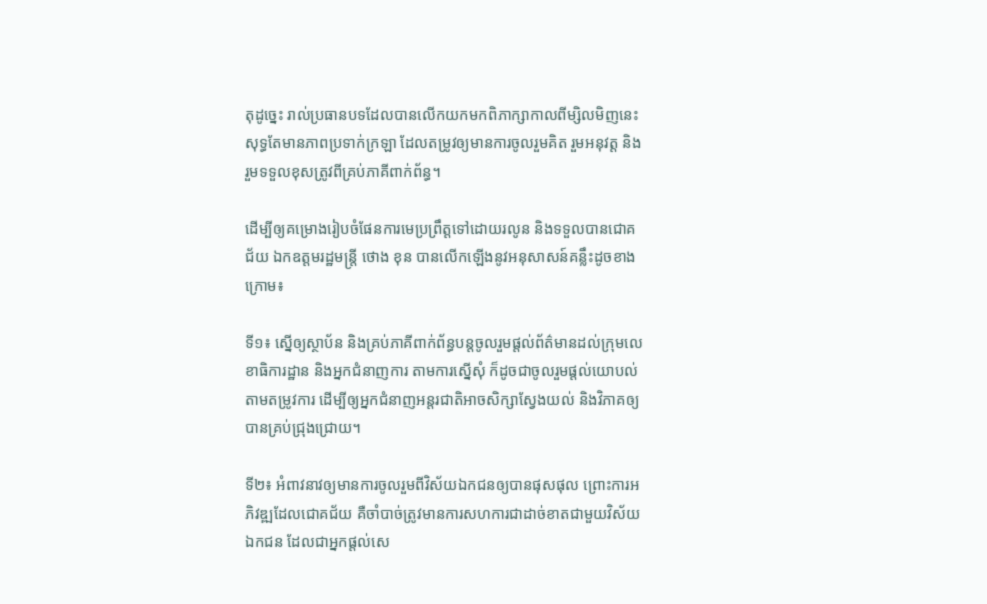តុដូច្នេះ រាល់ប្រធានបទដែលបានលើកយកមកពិភាក្សាកាលពីម្សិលមិញនេះ សុទ្ធតែមានភាពប្រទាក់ក្រឡា ដែលតម្រូវឲ្យមានការចូលរួមគិត រួមអនុវត្ត និងរួមទទួលខុសត្រូវពីគ្រប់ភាគីពាក់ព័ន្ធ។

ដើម្បីឲ្យគម្រោងរៀបចំផែនការមេប្រព្រឹត្តទៅដោយរលូន និងទទួលបានជោគជ័យ ឯកឧត្តមរដ្ឋមន្ត្រី ថោង ខុន បានលើកឡើងនូវអនុសាសន៍គន្លឹះដូចខាងក្រោម៖

ទី១៖ ស្នើឲ្យស្ថាប័ន និងគ្រប់ភាគីពាក់ព័ន្ធបន្តចូលរួមផ្តល់ព័ត៌មានដល់ក្រុមលេខាធិការដ្ឋាន និងអ្នកជំនាញការ តាមការស្នើសុំ ក៏ដូចជាចូលរួមផ្តល់យោបល់តាមតម្រូវការ ដើម្បីឲ្យអ្នកជំនាញអន្តរជាតិអាចសិក្សាស្វែងយល់ និងវិភាគឲ្យបានគ្រប់ជ្រុងជ្រោយ។

ទី២៖ អំពាវនាវឲ្យមានការចូលរួមពីវិស័យឯកជនឲ្យបានផុសផុល ព្រោះការអភិវឌ្ឍដែលជោគជ័យ គឺចាំបាច់ត្រូវមានការសហការជាដាច់ខាតជាមួយវិស័យឯកជន ដែលជាអ្នកផ្តល់សេ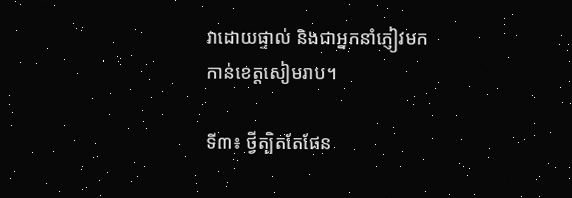វាដោយផ្ទាល់ និងជាអ្នកនាំភ្ញៀវមកកាន់ខេត្តសៀមរាប។

ទី៣៖ ថ្វីត្បិតតែផែន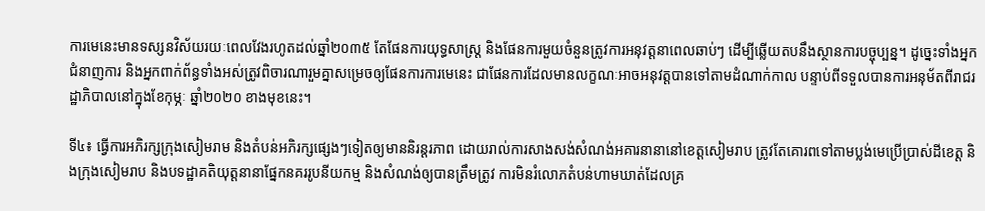ការមេនេះមានទស្សនវិស័យរយៈពេលវែងរហូតដល់ឆ្នាំ២០៣៥ តែផែនការយុទ្ធសាស្ត្រ និងផែនការមួយចំនួនត្រូវការអនុវត្តនាពេលឆាប់ៗ ដើម្បីឆ្លើយតបនឹងស្ថានការបច្ចុប្បន្ន។ ដូច្នេះទាំងអ្នកជំនាញការ និងអ្នកពាក់ព័ន្ធទាំងអស់ត្រូវពិចារណារួមគ្នាសម្រេចឲ្យផែនការការមេនេះ ជាផែនការដែលមានលក្ខណៈអាចអនុវត្តបានទៅតាមដំណាក់កាល បន្ទាប់ពីទទួលបានការអនុម័តពីរាជរដ្ឋាភិបាលនៅក្នុងខែកុម្ភៈ ឆ្នាំ២០២០ ខាងមុខនេះ។

ទី៤៖ ធ្វើការអភិរក្សក្រុងសៀមរាម និងតំបន់អភិរក្សផ្សេងៗទៀតឲ្យមាននិរន្តរភាព ដោយរាល់ការសាងសង់សំណង់អគារនានានៅខេត្តសៀមរាប ត្រូវតែគោរពទៅតាមប្លង់មេប្រើប្រាស់ដីខេត្ត និងក្រុងសៀមរាប និងបទដ្ឋាគតិយុត្តនានាផ្នែកនគររូបនីយកម្ម និងសំណង់ឲ្យបានត្រឹមត្រូវ ការមិនរំលោភតំបន់ហាមឃាត់ដែលគ្រ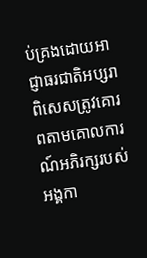ប់គ្រងដោយអាជ្ញាធរជាតិអប្សរា ពិសេសត្រូវគោរពតាមគោលការណ៍អភិរក្សរបស់អង្គកា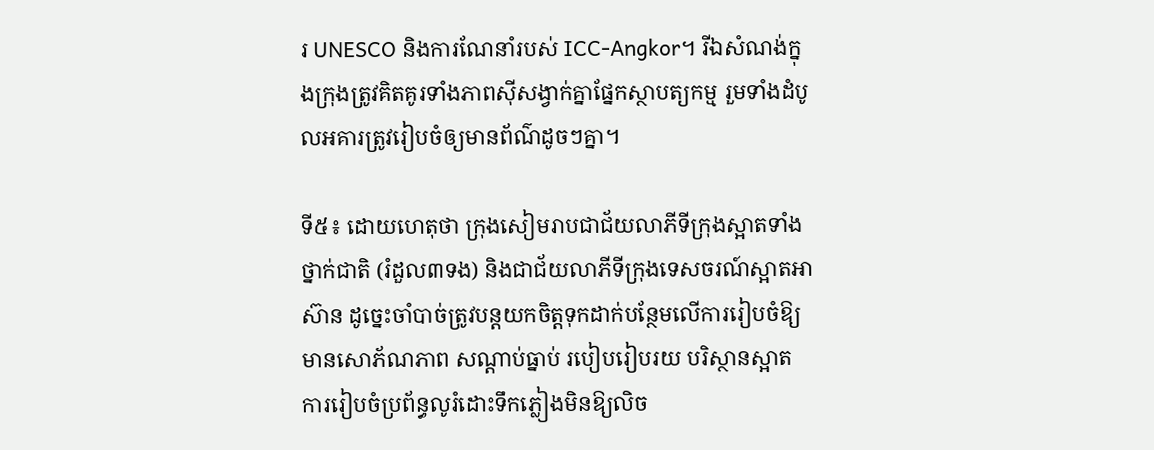រ UNESCO និងការណែនាំរបស់ ICC-Angkor។ រីឯសំណង់ក្នុងក្រុងត្រូវគិតគូរទាំងភាពស៊ីសង្វាក់គ្នាផ្នែកស្ថាបត្យកម្ម រួមទាំងដំបូលអគារត្រូវរៀបចំឲ្យមានព័ណ៌ដូចៗគ្នា។

ទី៥៖ ដោយហេតុថា ក្រុងសៀមរាបជាជ័យលាភីទីក្រុងស្អាតទាំងថ្នាក់ជាតិ (រំដួល៣ទង) និងជាជ័យលាភីទីក្រុងទេសចរណ៍ស្អាតអាស៊ាន ដូច្នេះចាំបាច់ត្រូវបន្តយកចិត្តទុកដាក់បន្ថែមលើការរៀបចំឱ្យមានសោភ័ណភាព សណ្តាប់ធ្នាប់ របៀបរៀបរយ បរិស្ថានស្អាត ការរៀបចំប្រព័ន្ធលូរំដោះទឹកភ្លៀងមិនឱ្យលិច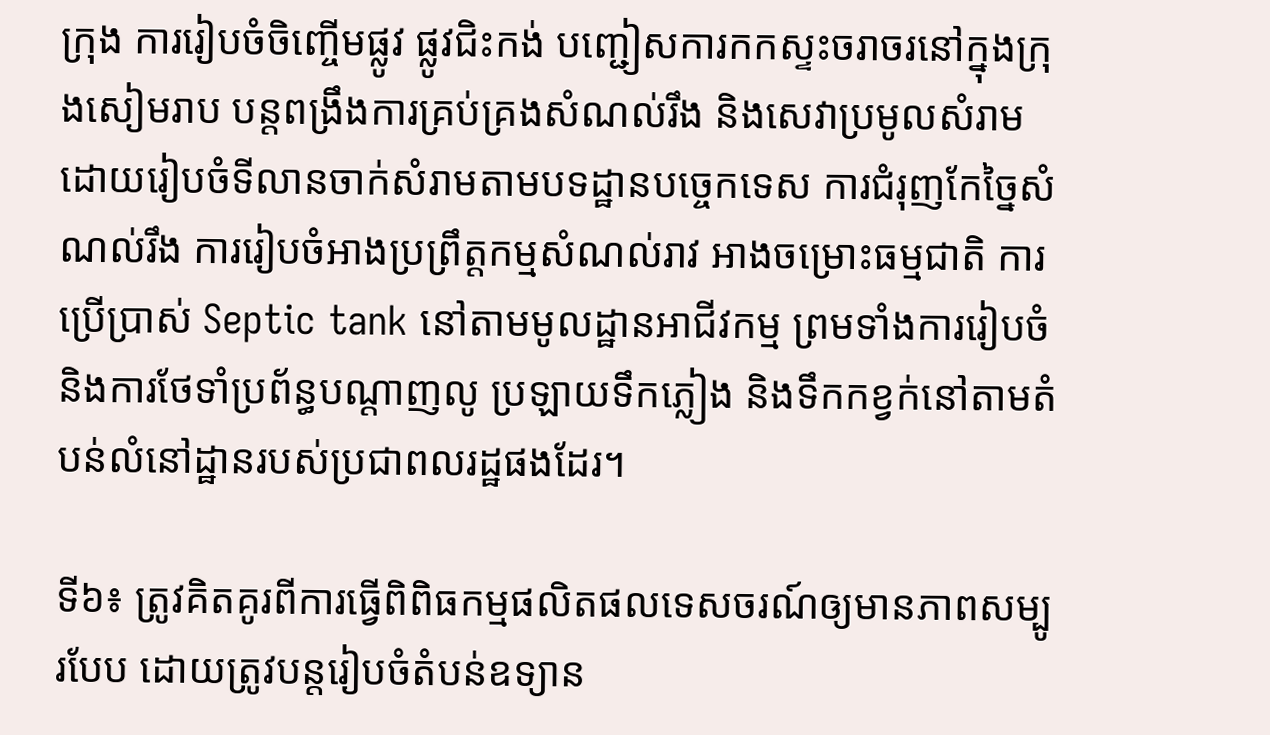ក្រុង ការរៀបចំចិញ្ចើមផ្លូវ ផ្លូវជិះកង់ បញ្ជៀសការកកស្ទះចរាចរនៅក្នុងក្រុងសៀមរាប បន្តពង្រឹងការគ្រប់គ្រងសំណល់រឹង និងសេវាប្រមូលសំរាម ដោយរៀបចំទីលានចាក់សំរាមតាមបទដ្ឋានបច្ចេកទេស ការជំរុញកែច្នៃសំណល់រឹង ការរៀបចំអាងប្រព្រឹត្តកម្មសំណល់រាវ អាងចម្រោះធម្មជាតិ ការប្រើប្រាស់ Septic tank នៅតាមមូលដ្ឋានអាជីវកម្ម ព្រមទាំងការរៀបចំ និងការថែទាំប្រព័ន្ធបណ្តាញលូ ប្រឡាយទឹកភ្លៀង និងទឹកកខ្វក់នៅតាមតំបន់លំនៅដ្ឋានរបស់ប្រជាពលរដ្ឋផងដែរ។

ទី៦៖ ត្រូវគិតគូរពីការធ្វើពិពិធកម្មផលិតផលទេសចរណ៍ឲ្យមានភាពសម្បូរបែប ដោយត្រូវបន្តរៀបចំតំបន់ឧទ្យាន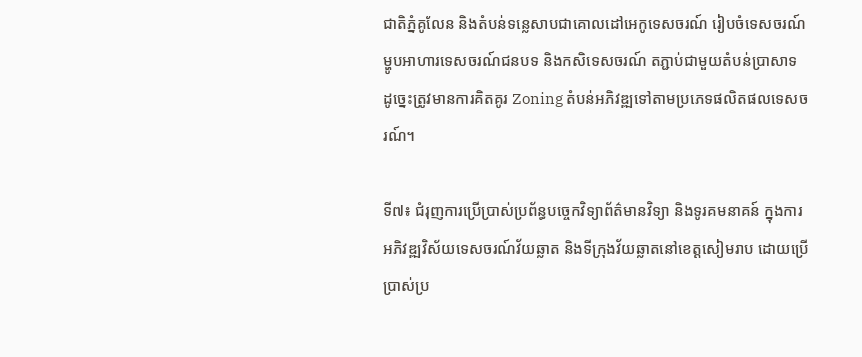ជាតិភ្នំគូលែន និងតំបន់ទន្លេសាបជាគោលដៅអេកូទេសចរណ៍ រៀបចំទេសចរណ៍ម្ហូបអាហារទេសចរណ៍ជនបទ និងកសិទេសចរណ៍ តភ្ជាប់ជាមួយតំបន់ប្រាសាទ ដូច្នេះត្រូវមានការគិតគូរ Zoning តំបន់អភិវឌ្ឍទៅតាមប្រភេទផលិតផលទេសចរណ៍។

ទី៧៖ ជំរុញការប្រើប្រាស់ប្រព័ន្ធបច្ចេកវិទ្យាព័ត៌មានវិទ្យា និងទូរគមនាគន៍ ក្នុងការអភិវឌ្ឍវិស័យទេសចរណ៍វ័យឆ្លាត និងទីក្រុងវ័យឆ្លាតនៅខេត្តសៀមរាប ដោយប្រើប្រាស់ប្រ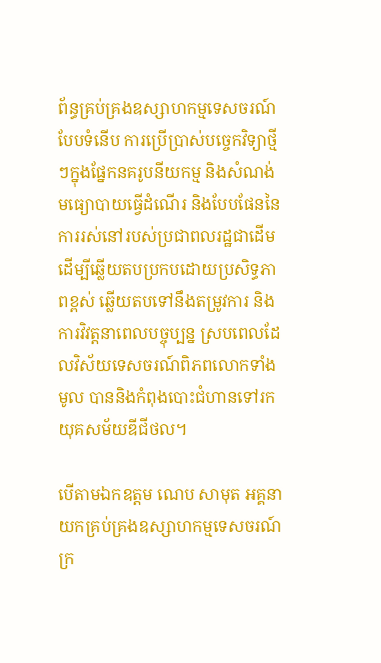ព័ន្ធគ្រប់គ្រងឧស្សាហកម្មទេសចរណ៍បែបទំនើប ការប្រើប្រាស់បច្ចេកវិទ្យាថ្មីៗក្នុងផ្នែកនគរូបនីយកម្ម និងសំណង់ មធ្យោបាយធ្វើដំណើរ និងបែបផែននៃការរស់នៅរបស់ប្រជាពលរដ្ឋជាដើម ដើម្បីឆ្លើយតបប្រកបដោយប្រសិទ្ធភាពខ្ពស់ ឆ្លើយតបទៅនឹងតម្រូវការ និងការវិវត្តនាពេលបច្ចុប្បន្ន ស្របពេលដែលវិស័យទេសចរណ៍ពិភពលោកទាំងមូល បាននិងកំពុងបោះជំហានទៅរកយុគសម័យឌីជីថល។

បើតាមឯកឧត្តម ណេប សាមុត អគ្គនាយកគ្រប់គ្រងឧស្សាហកម្មទេសចរណ៍ ក្រ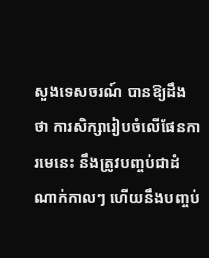សួងទេសចរណ៍ បានឱ្យដឹងថា ការសិក្សារៀបចំលើផែនការមេនេះ នឹងត្រូវបញ្ចប់ជាដំណាក់កាលៗ ហើយនឹងបញ្ចប់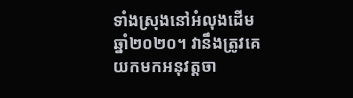ទាំងស្រុងនៅអំលុងដើមឆ្នាំ២០២០។ វានឹងត្រូវគេយកមកអនុវត្តចា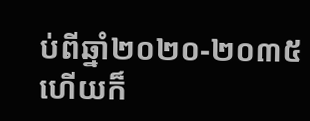ប់ពីឆ្នាំ២០២០-២០៣៥ ហើយក៏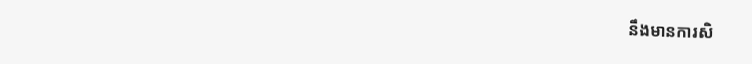នឹងមានការសិ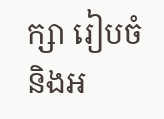ក្សា រៀបចំ និងអ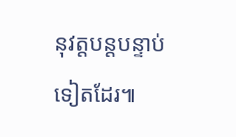នុវត្តបន្តបន្ទាប់ទៀតដែរ៕